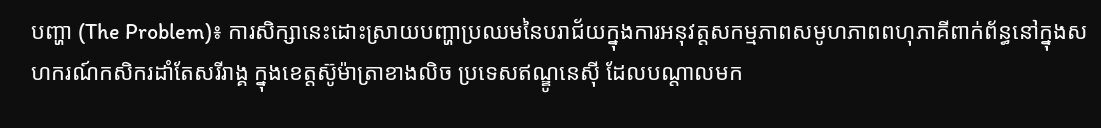បញ្ហា (The Problem)៖ ការសិក្សានេះដោះស្រាយបញ្ហាប្រឈមនៃបរាជ័យក្នុងការអនុវត្តសកម្មភាពសមូហភាពពហុភាគីពាក់ព័ន្ធនៅក្នុងសហករណ៍កសិករដាំតែសរីរាង្គ ក្នុងខេត្តស៊ូម៉ាត្រាខាងលិច ប្រទេសឥណ្ឌូនេស៊ី ដែលបណ្តាលមក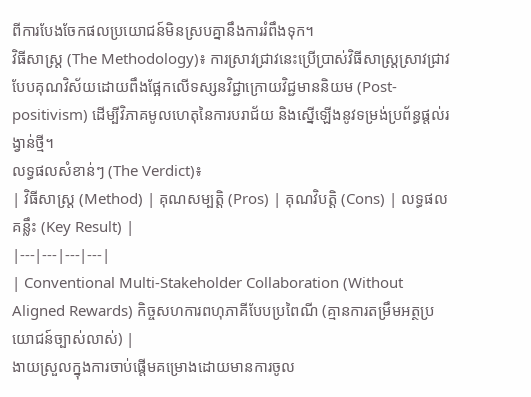ពីការបែងចែកផលប្រយោជន៍មិនស្របគ្នានឹងការរំពឹងទុក។
វិធីសាស្ត្រ (The Methodology)៖ ការស្រាវជ្រាវនេះប្រើប្រាស់វិធីសាស្ត្រស្រាវជ្រាវបែបគុណវិស័យដោយពឹងផ្អែកលើទស្សនវិជ្ជាក្រោយវិជ្ជមាននិយម (Post-positivism) ដើម្បីវិភាគមូលហេតុនៃការបរាជ័យ និងស្នើឡើងនូវទម្រង់ប្រព័ន្ធផ្តល់រង្វាន់ថ្មី។
លទ្ធផលសំខាន់ៗ (The Verdict)៖
| វិធីសាស្ត្រ (Method) | គុណសម្បត្តិ (Pros) | គុណវិបត្តិ (Cons) | លទ្ធផលគន្លឹះ (Key Result) |
|---|---|---|---|
| Conventional Multi-Stakeholder Collaboration (Without Aligned Rewards) កិច្ចសហការពហុភាគីបែបប្រពៃណី (គ្មានការតម្រឹមអត្ថប្រយោជន៍ច្បាស់លាស់) |
ងាយស្រួលក្នុងការចាប់ផ្តើមគម្រោងដោយមានការចូល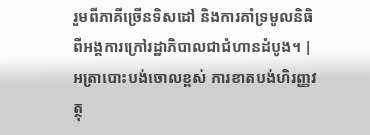រួមពីភាគីច្រើនទិសដៅ និងការគាំទ្រមូលនិធិពីអង្គការក្រៅរដ្ឋាភិបាលជាជំហានដំបូង។ | អត្រាបោះបង់ចោលខ្ពស់ ការខាតបង់ហិរញ្ញវត្ថុ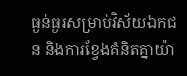ធ្ងន់ធ្ងរសម្រាប់វិស័យឯកជន និងការខ្វែងគំនិតគ្នាយ៉ា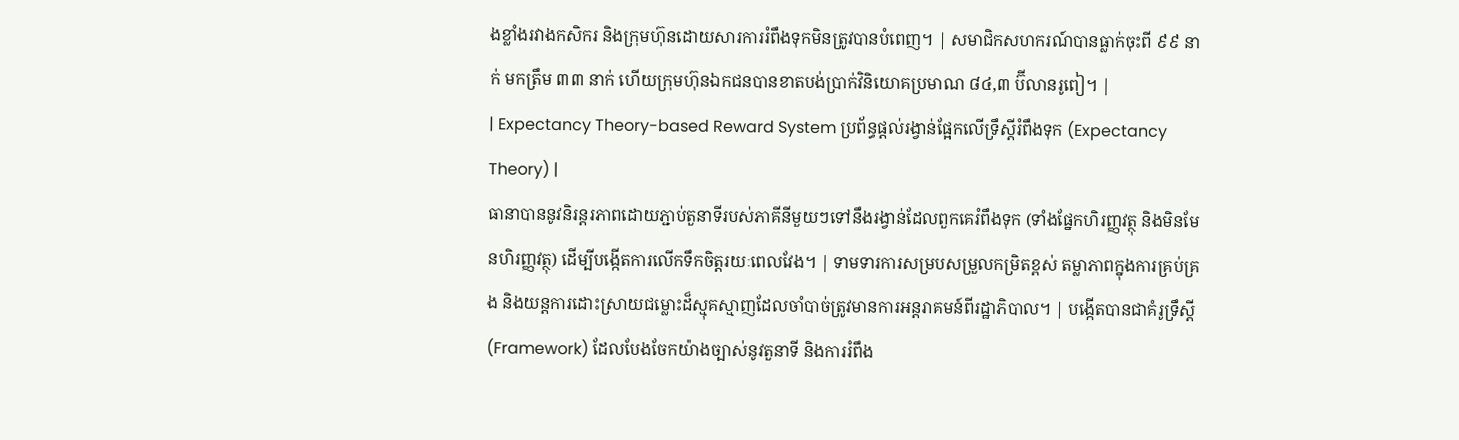ងខ្លាំងរវាងកសិករ និងក្រុមហ៊ុនដោយសារការរំពឹងទុកមិនត្រូវបានបំពេញ។ | សមាជិកសហករណ៍បានធ្លាក់ចុះពី ៩៩ នាក់ មកត្រឹម ៣៣ នាក់ ហើយក្រុមហ៊ុនឯកជនបានខាតបង់ប្រាក់វិនិយោគប្រមាណ ៨៤,៣ ប៊ីលានរូពៀ។ |
| Expectancy Theory-based Reward System ប្រព័ន្ធផ្តល់រង្វាន់ផ្អែកលើទ្រឹស្តីរំពឹងទុក (Expectancy Theory) |
ធានាបាននូវនិរន្តរភាពដោយភ្ជាប់តួនាទីរបស់ភាគីនីមួយៗទៅនឹងរង្វាន់ដែលពួកគេរំពឹងទុក (ទាំងផ្នែកហិរញ្ញវត្ថុ និងមិនមែនហិរញ្ញវត្ថុ) ដើម្បីបង្កើតការលើកទឹកចិត្តរយៈពេលវែង។ | ទាមទារការសម្របសម្រួលកម្រិតខ្ពស់ តម្លាភាពក្នុងការគ្រប់គ្រង និងយន្តការដោះស្រាយជម្លោះដ៏ស្មុគស្មាញដែលចាំបាច់ត្រូវមានការអន្តរាគមន៍ពីរដ្ឋាភិបាល។ | បង្កើតបានជាគំរូទ្រឹស្តី (Framework) ដែលបែងចែកយ៉ាងច្បាស់នូវតួនាទី និងការរំពឹង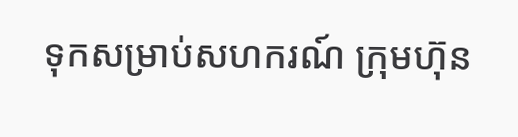ទុកសម្រាប់សហករណ៍ ក្រុមហ៊ុន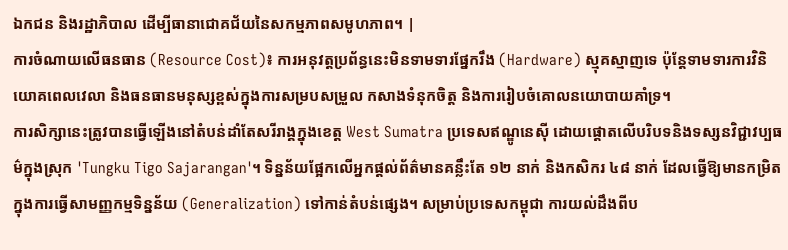ឯកជន និងរដ្ឋាភិបាល ដើម្បីធានាជោគជ័យនៃសកម្មភាពសមូហភាព។ |
ការចំណាយលើធនធាន (Resource Cost)៖ ការអនុវត្តប្រព័ន្ធនេះមិនទាមទារផ្នែករឹង (Hardware) ស្មុគស្មាញទេ ប៉ុន្តែទាមទារការវិនិយោគពេលវេលា និងធនធានមនុស្សខ្ពស់ក្នុងការសម្របសម្រួល កសាងទំនុកចិត្ត និងការរៀបចំគោលនយោបាយគាំទ្រ។
ការសិក្សានេះត្រូវបានធ្វើឡើងនៅតំបន់ដាំតែសរីរាង្គក្នុងខេត្ត West Sumatra ប្រទេសឥណ្ឌូនេស៊ី ដោយផ្តោតលើបរិបទនិងទស្សនវិជ្ជាវប្បធម៌ក្នុងស្រុក 'Tungku Tigo Sajarangan'។ ទិន្នន័យផ្អែកលើអ្នកផ្តល់ព័ត៌មានគន្លឹះតែ ១២ នាក់ និងកសិករ ៤៨ នាក់ ដែលធ្វើឱ្យមានកម្រិតក្នុងការធ្វើសាមញ្ញកម្មទិន្នន័យ (Generalization) ទៅកាន់តំបន់ផ្សេង។ សម្រាប់ប្រទេសកម្ពុជា ការយល់ដឹងពីប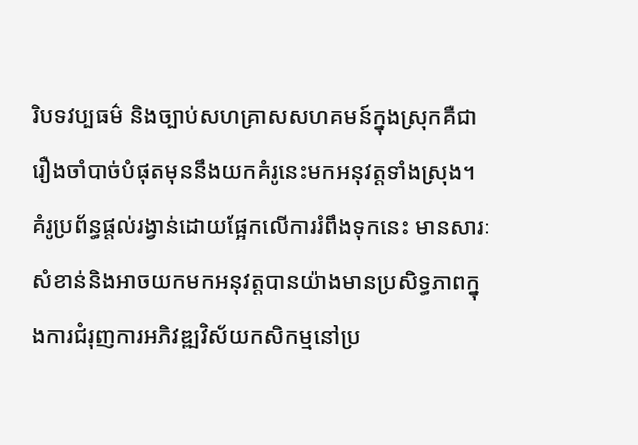រិបទវប្បធម៌ និងច្បាប់សហគ្រាសសហគមន៍ក្នុងស្រុកគឺជារឿងចាំបាច់បំផុតមុននឹងយកគំរូនេះមកអនុវត្តទាំងស្រុង។
គំរូប្រព័ន្ធផ្តល់រង្វាន់ដោយផ្អែកលើការរំពឹងទុកនេះ មានសារៈសំខាន់និងអាចយកមកអនុវត្តបានយ៉ាងមានប្រសិទ្ធភាពក្នុងការជំរុញការអភិវឌ្ឍវិស័យកសិកម្មនៅប្រ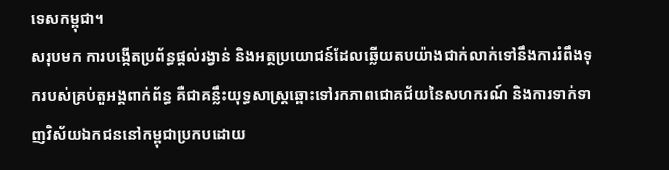ទេសកម្ពុជា។
សរុបមក ការបង្កើតប្រព័ន្ធផ្តល់រង្វាន់ និងអត្ថប្រយោជន៍ដែលឆ្លើយតបយ៉ាងជាក់លាក់ទៅនឹងការរំពឹងទុករបស់គ្រប់តួអង្គពាក់ព័ន្ធ គឺជាគន្លឹះយុទ្ធសាស្ត្រឆ្ពោះទៅរកភាពជោគជ័យនៃសហករណ៍ និងការទាក់ទាញវិស័យឯកជននៅកម្ពុជាប្រកបដោយ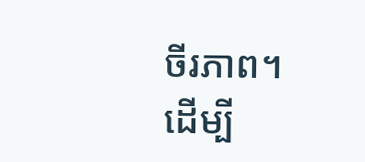ចីរភាព។
ដើម្បី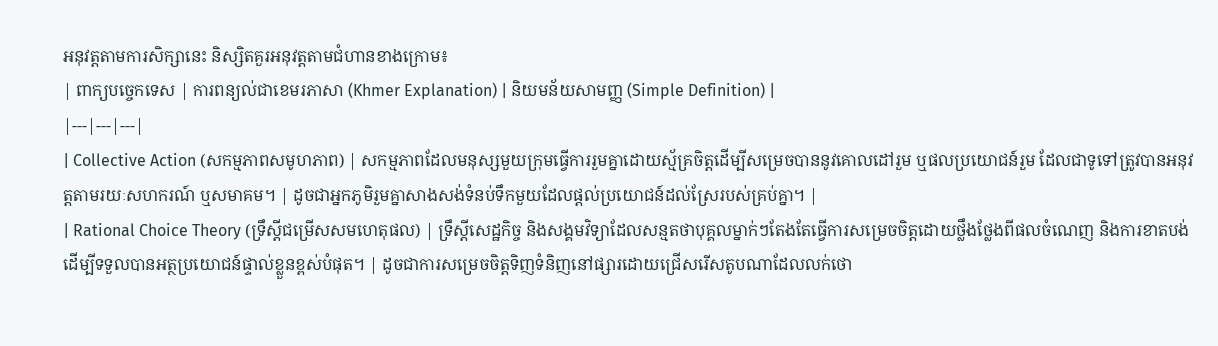អនុវត្តតាមការសិក្សានេះ និស្សិតគួរអនុវត្តតាមជំហានខាងក្រោម៖
| ពាក្យបច្ចេកទេស | ការពន្យល់ជាខេមរភាសា (Khmer Explanation) | និយមន័យសាមញ្ញ (Simple Definition) |
|---|---|---|
| Collective Action (សកម្មភាពសមូហភាព) | សកម្មភាពដែលមនុស្សមួយក្រុមធ្វើការរួមគ្នាដោយស្ម័គ្រចិត្តដើម្បីសម្រេចបាននូវគោលដៅរួម ឬផលប្រយោជន៍រួម ដែលជាទូទៅត្រូវបានអនុវត្តតាមរយៈសហករណ៍ ឬសមាគម។ | ដូចជាអ្នកភូមិរួមគ្នាសាងសង់ទំនប់ទឹកមួយដែលផ្តល់ប្រយោជន៍ដល់ស្រែរបស់គ្រប់គ្នា។ |
| Rational Choice Theory (ទ្រឹស្តីជម្រើសសមហេតុផល) | ទ្រឹស្តីសេដ្ឋកិច្ច និងសង្គមវិទ្យាដែលសន្មតថាបុគ្គលម្នាក់ៗតែងតែធ្វើការសម្រេចចិត្តដោយថ្លឹងថ្លែងពីផលចំណេញ និងការខាតបង់ ដើម្បីទទួលបានអត្ថប្រយោជន៍ផ្ទាល់ខ្លួនខ្ពស់បំផុត។ | ដូចជាការសម្រេចចិត្តទិញទំនិញនៅផ្សារដោយជ្រើសរើសតូបណាដែលលក់ថោ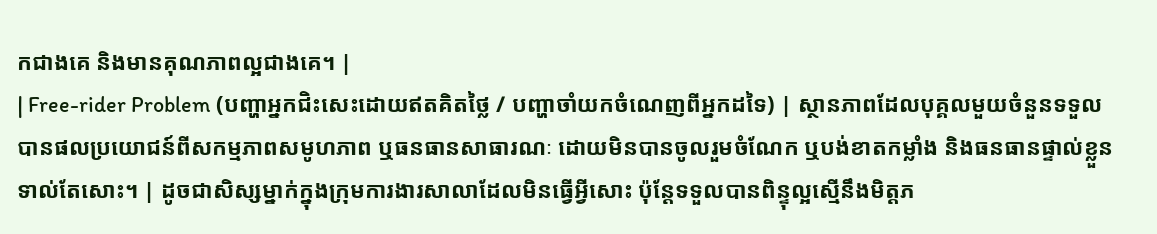កជាងគេ និងមានគុណភាពល្អជាងគេ។ |
| Free-rider Problem (បញ្ហាអ្នកជិះសេះដោយឥតគិតថ្លៃ / បញ្ហាចាំយកចំណេញពីអ្នកដទៃ) | ស្ថានភាពដែលបុគ្គលមួយចំនួនទទួលបានផលប្រយោជន៍ពីសកម្មភាពសមូហភាព ឬធនធានសាធារណៈ ដោយមិនបានចូលរួមចំណែក ឬបង់ខាតកម្លាំង និងធនធានផ្ទាល់ខ្លួនទាល់តែសោះ។ | ដូចជាសិស្សម្នាក់ក្នុងក្រុមការងារសាលាដែលមិនធ្វើអ្វីសោះ ប៉ុន្តែទទួលបានពិន្ទុល្អស្មើនឹងមិត្តភ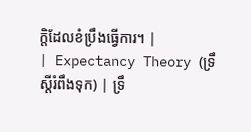ក្តិដែលខំប្រឹងធ្វើការ។ |
| Expectancy Theory (ទ្រឹស្តីរំពឹងទុក) | ទ្រឹ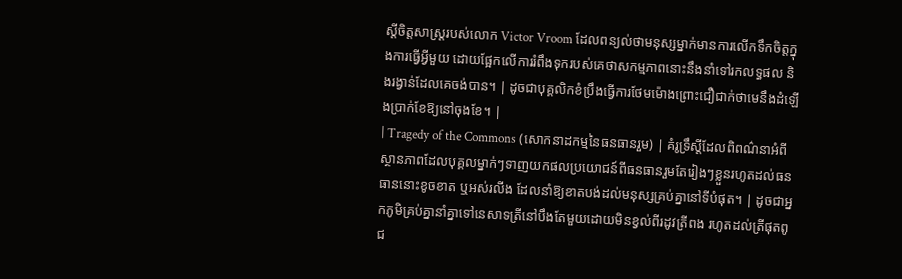ស្តីចិត្តសាស្ត្ររបស់លោក Victor Vroom ដែលពន្យល់ថាមនុស្សម្នាក់មានការលើកទឹកចិត្តក្នុងការធ្វើអ្វីមួយ ដោយផ្អែកលើការរំពឹងទុករបស់គេថាសកម្មភាពនោះនឹងនាំទៅរកលទ្ធផល និងរង្វាន់ដែលគេចង់បាន។ | ដូចជាបុគ្គលិកខំប្រឹងធ្វើការថែមម៉ោងព្រោះជឿជាក់ថាមេនឹងដំឡើងប្រាក់ខែឱ្យនៅចុងខែ។ |
| Tragedy of the Commons (សោកនាដកម្មនៃធនធានរួម) | គំរូទ្រឹស្តីដែលពិពណ៌នាអំពីស្ថានភាពដែលបុគ្គលម្នាក់ៗទាញយកផលប្រយោជន៍ពីធនធានរួមតែរៀងៗខ្លួនរហូតដល់ធនធាននោះខូចខាត ឬអស់រលីង ដែលនាំឱ្យខាតបង់ដល់មនុស្សគ្រប់គ្នានៅទីបំផុត។ | ដូចជាអ្នកភូមិគ្រប់គ្នានាំគ្នាទៅនេសាទត្រីនៅបឹងតែមួយដោយមិនខ្វល់ពីរដូវត្រីពង រហូតដល់ត្រីផុតពូជ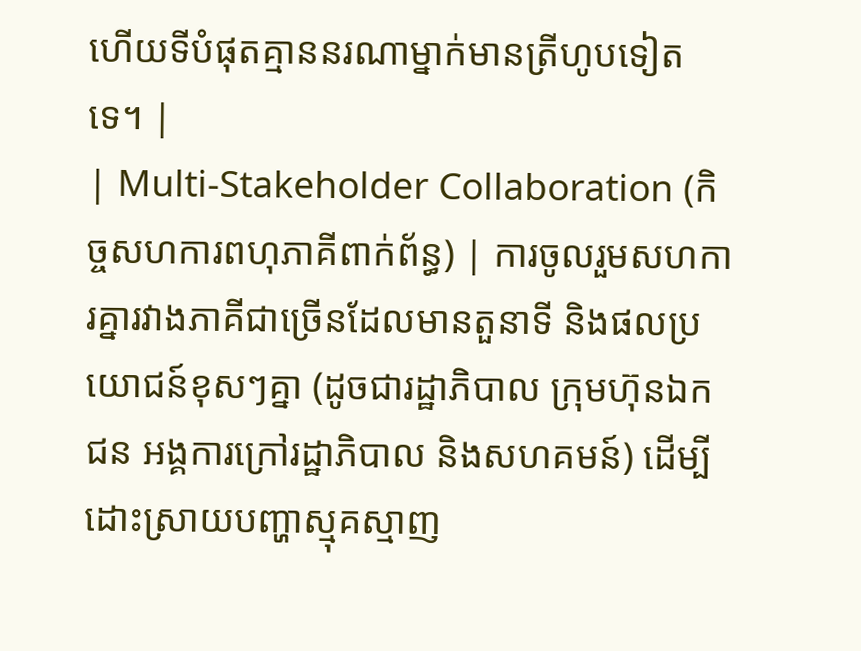ហើយទីបំផុតគ្មាននរណាម្នាក់មានត្រីហូបទៀតទេ។ |
| Multi-Stakeholder Collaboration (កិច្ចសហការពហុភាគីពាក់ព័ន្ធ) | ការចូលរួមសហការគ្នារវាងភាគីជាច្រើនដែលមានតួនាទី និងផលប្រយោជន៍ខុសៗគ្នា (ដូចជារដ្ឋាភិបាល ក្រុមហ៊ុនឯកជន អង្គការក្រៅរដ្ឋាភិបាល និងសហគមន៍) ដើម្បីដោះស្រាយបញ្ហាស្មុគស្មាញ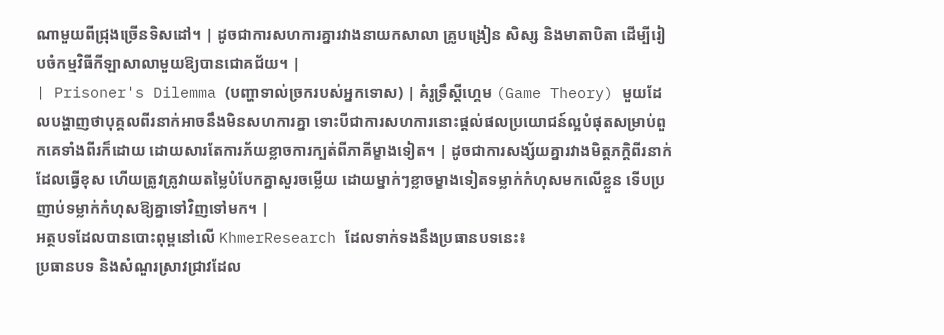ណាមួយពីជ្រុងច្រើនទិសដៅ។ | ដូចជាការសហការគ្នារវាងនាយកសាលា គ្រូបង្រៀន សិស្ស និងមាតាបិតា ដើម្បីរៀបចំកម្មវិធីកីឡាសាលាមួយឱ្យបានជោគជ័យ។ |
| Prisoner's Dilemma (បញ្ហាទាល់ច្រករបស់អ្នកទោស) | គំរូទ្រឹស្តីហ្គេម (Game Theory) មួយដែលបង្ហាញថាបុគ្គលពីរនាក់អាចនឹងមិនសហការគ្នា ទោះបីជាការសហការនោះផ្តល់ផលប្រយោជន៍ល្អបំផុតសម្រាប់ពួកគេទាំងពីរក៏ដោយ ដោយសារតែការភ័យខ្លាចការក្បត់ពីភាគីម្ខាងទៀត។ | ដូចជាការសង្ស័យគ្នារវាងមិត្តភក្តិពីរនាក់ដែលធ្វើខុស ហើយត្រូវគ្រូវាយតម្លៃបំបែកគ្នាសួរចម្លើយ ដោយម្នាក់ៗខ្លាចម្ខាងទៀតទម្លាក់កំហុសមកលើខ្លួន ទើបប្រញាប់ទម្លាក់កំហុសឱ្យគ្នាទៅវិញទៅមក។ |
អត្ថបទដែលបានបោះពុម្ពនៅលើ KhmerResearch ដែលទាក់ទងនឹងប្រធានបទនេះ៖
ប្រធានបទ និងសំណួរស្រាវជ្រាវដែល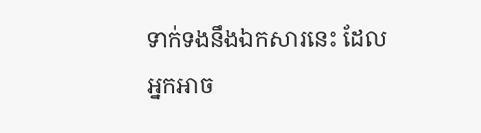ទាក់ទងនឹងឯកសារនេះ ដែលអ្នកអាច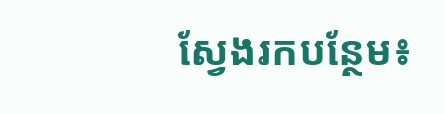ស្វែងរកបន្ថែម៖